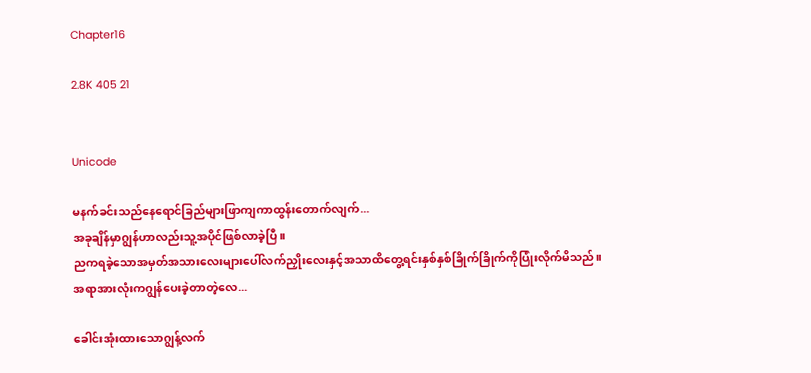Chapter16

2.8K 405 21


Unicode

မနက်ခင်းသည်နေရောင်ခြည်များဖြာကျကာထွန်းတောက်လျက်...
အခုချိန်မှာဂျွန်ဟာလည်းသူ့အပိုင်ဖြစ်လာခဲ့ပြီ။
ညကရခဲ့သောအမှတ်အသားလေးများပေါ်လက်ညှိုးလေးနှင့်အသာထိတွေ့ရင်းနှစ်နှစ်ခြိုက်ခြိုက်ကိုပြုံးလိုက်မိသည်။
အရာအားလုံးကဂျွန်ပေးခဲ့တာတဲ့လေ...

ခေါင်းအုံးထားသောဂျွန့်လက်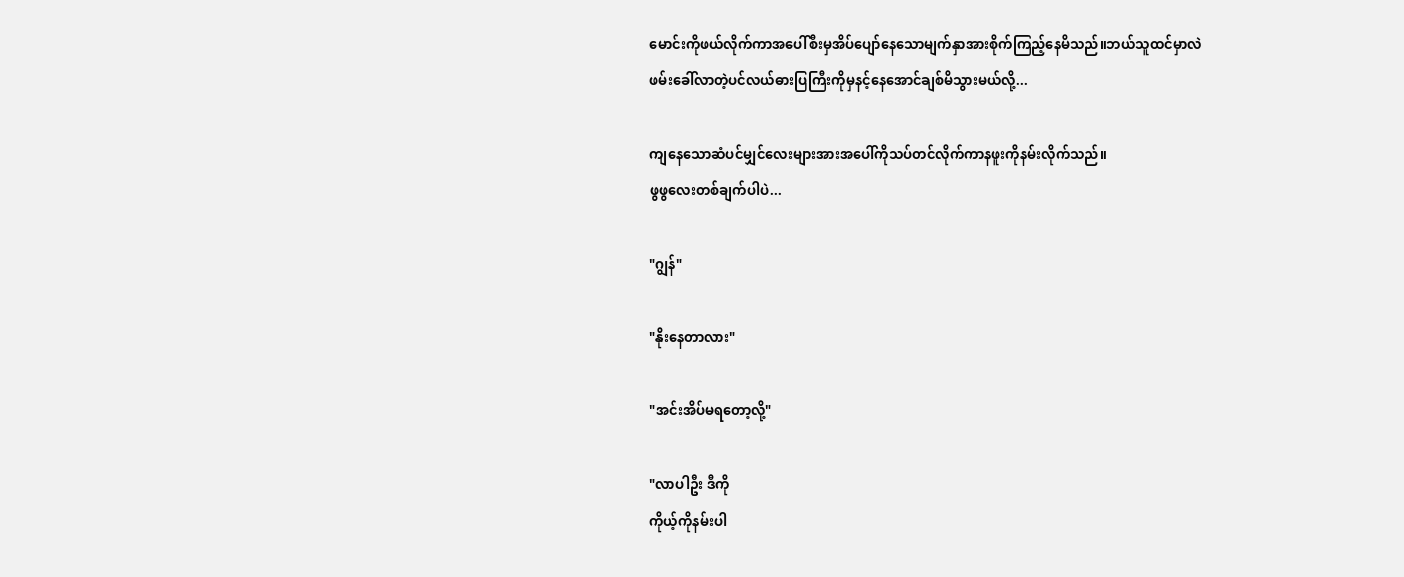မောင်းကိုဖယ်လိုက်ကာအပေါ်စီးမှအိပ်ပျော်နေသောမျက်နှာအားစိုက်ကြည့်နေမိသည်။ဘယ်သူထင်မှာလဲ
ဖမ်းခေါ်လာတဲ့ပင်လယ်ဓားပြကြီးကိုမှနင့်နေအောင်ချစ်မိသွားမယ်လို့...

ကျနေသောဆံပင်မျှင်လေးများအားအပေါ်ကိုသပ်တင်လိုက်ကာနဖူးကိုနမ်းလိုက်သည်။
ဖွဖွလေးတစ်ချက်ပါပဲ...

"ဂျွန်"

"နိုးနေတာလား"

"အင်းအိပ်မရတော့လို့"

"လာပါဦး ဒီကို
ကိုယ့်ကိုနမ်းပါ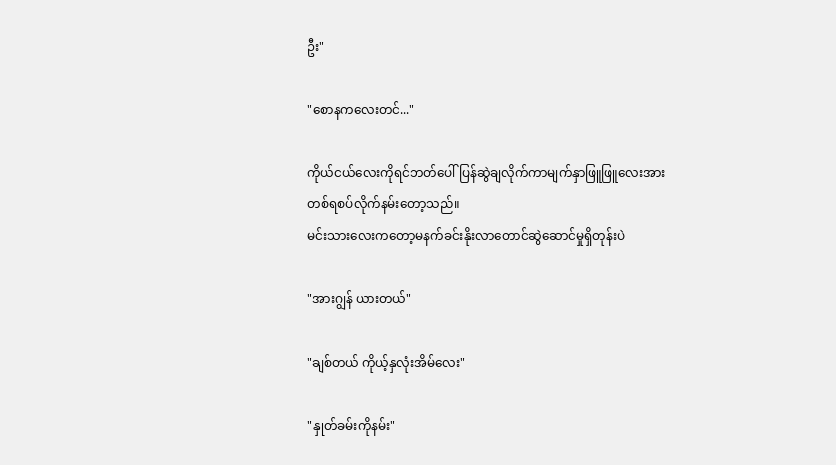ဦး"

"စောနကလေးတင်..."

ကိုယ်ငယ်လေးကိုရင်ဘတ်ပေါ်ပြန်ဆွဲချလိုက်ကာမျက်နှာဖြူဖြူလေးအားတစ်ရစပ်လိုက်နမ်းတော့သည်။
မင်းသားလေးကတော့မနက်ခင်းနိုးလာတောင်ဆွဲဆောင်မှုရှိတုန်းပဲ

"အားဂျွန် ယားတယ်"

"ချစ်တယ် ကိုယ့်နှလုံးအိမ်လေး"

"နှုတ်ခမ်းကိုနမ်း"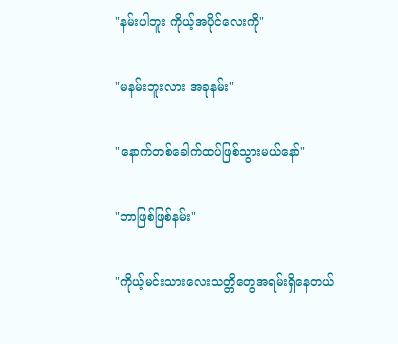"နမ်းပါဘူး ကိုယ့်အပိုင်လေးကို"

"မနမ်းဘူးလား အခုနမ်း"

"နောက်တစ်ခေါက်ထပ်ဖြစ်သွားမယ်နော်"

"ဘာဖြစ်ဖြစ်နမ်း"

"ကိုယ့်မင်းသားလေးသတ္တိတွေအရမ်းရှိနေတယ်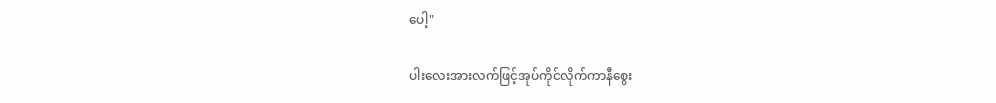ပေါ့"

ပါးလေးအားလက်ဖြင့်အုပ်ကိုင်လိုက်ကာနီစွေး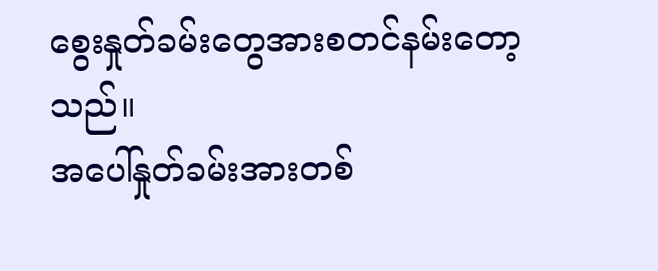စွေးနှုတ်ခမ်းတွေအားစတင်နမ်းတော့သည်။
အပေါ်နှုတ်ခမ်းအားတစ်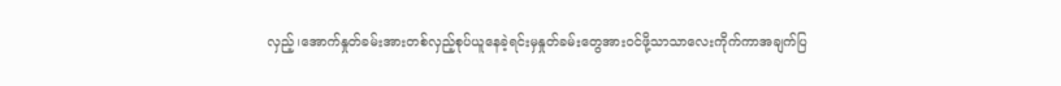လှည့်၊အောက်နှုတ်ခမ်းအားတစ်လှည့်စုပ်ယူနေခဲ့ရင်းမှနှုတ်ခမ်းတွေအားဝင်ဖို့သာသာလေးကိုက်ကာအချက်ပြ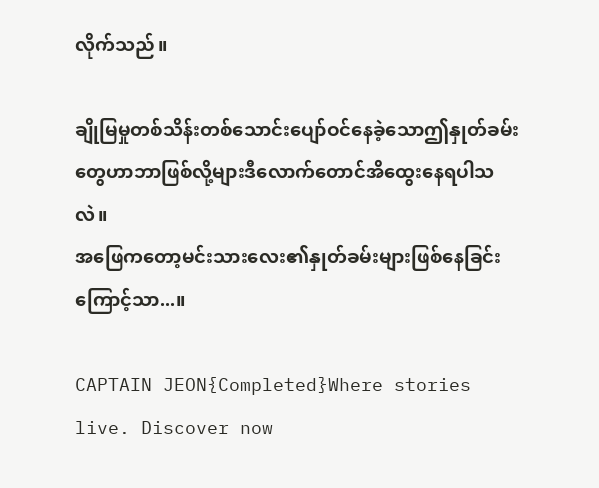လိုက်သည်။

ချိုမြမှုတစ်သိန်းတစ်သောင်းပျော်ဝင်နေခဲ့သောဤနှုတ်ခမ်းတွေဟာဘာဖြစ်လို့များဒီလောက်တောင်အိထွေးနေရပါသလဲ။
အဖြေကတော့မင်းသားလေး၏နှုတ်ခမ်းများဖြစ်နေခြင်းကြောင့်သာ...။

CAPTAIN JEON{Completed}Where stories live. Discover now